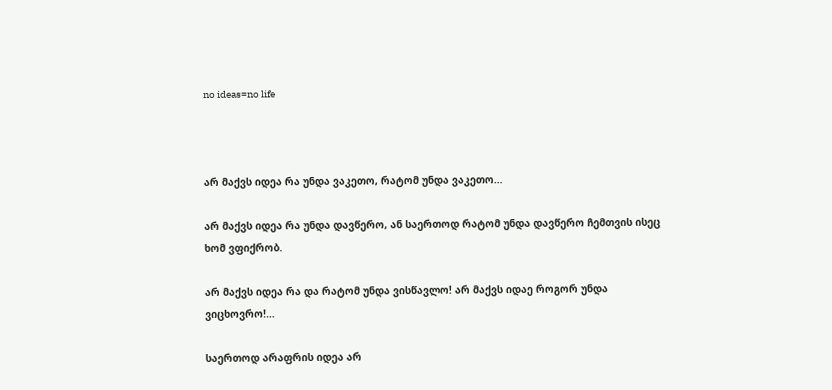no ideas=no life



არ მაქვს იდეა რა უნდა ვაკეთო, რატომ უნდა ვაკეთო…

არ მაქვს იდეა რა უნდა დავწერო, ან საერთოდ რატომ უნდა დავწერო ჩემთვის ისეც ხომ ვფიქრობ.

არ მაქვს იდეა რა და რატომ უნდა ვისწავლო! არ მაქვს იდაე როგორ უნდა ვიცხოვრო!…

საერთოდ არაფრის იდეა არ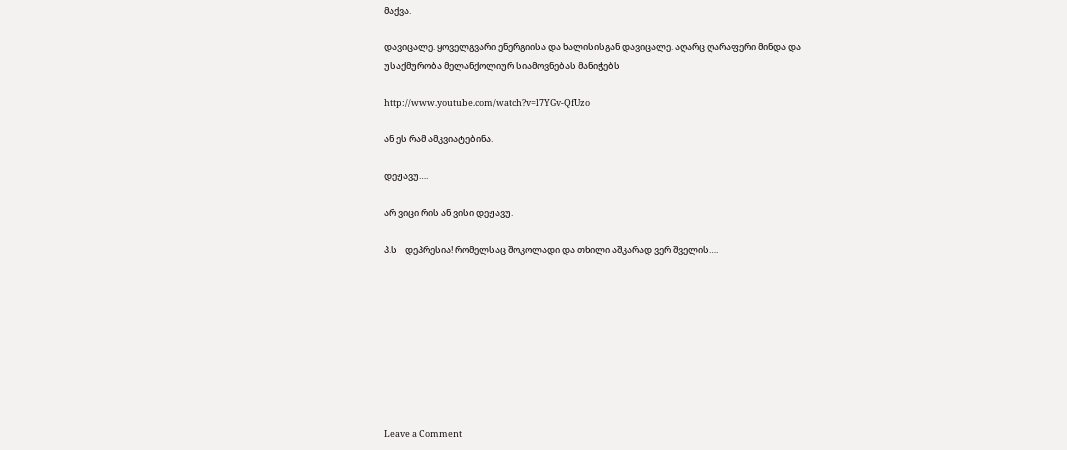მაქვა.

დავიცალე. ყოველგვარი ენერგიისა და ხალისისგან დავიცალე. აღარც ღარაფერი მინდა და უსაქმურობა მელანქოლიურ სიამოვნებას მანიჭებს

http://www.youtube.com/watch?v=l7YGv-QfUzo

ან ეს რამ ამკვიატებინა.

დეჟავუ….

არ ვიცი რის ან ვისი დეჟავუ.

პ.ს    დეპრესია! რომელსაც შოკოლადი და თხილი აშკარად ვერ შველის….









Leave a Comment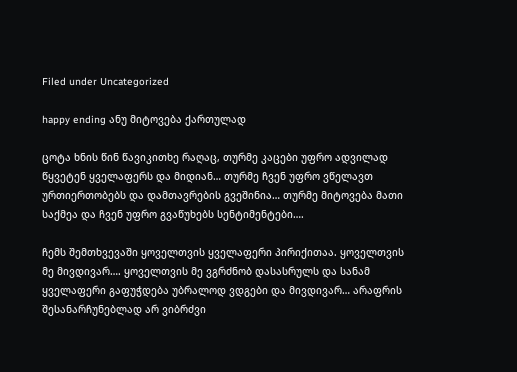Filed under Uncategorized

happy ending ანუ მიტოვება ქართულად

ცოტა ხნის წინ წავიკითხე რაღაც, თურმე კაცები უფრო ადვილად წყვეტენ ყველაფერს და მიდიან… თურმე ჩვენ უფრო ვწელავთ ურთიერთობებს და დამთავრების გვეშინია… თურმე მიტოვება მათი საქმეა და ჩვენ უფრო გვაწუხებს სენტიმენტები….

ჩემს შემთხვევაში ყოველთვის ყველაფერი პირიქითაა. ყოველთვის მე მივდივარ…. ყოველთვის მე ვგრძნობ დასასრულს და სანამ ყველაფერი გაფუჭდება უბრალოდ ვდგები და მივდივარ… არაფრის შესანარჩუნებლად არ ვიბრძვი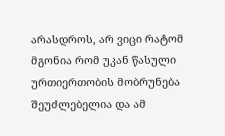არასდროს, არ ვიცი რატომ მგონია რომ უკან წასული ურთიერთობის მობრუნება შეუძლებელია და ამ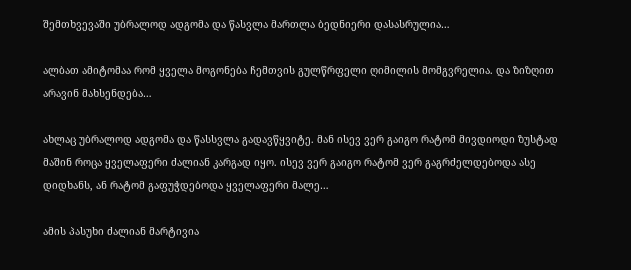შემთხვევაში უბრალოდ ადგომა და წასვლა მართლა ბედნიერი დასასრულია…

ალბათ ამიტომაა რომ ყველა მოგონება ჩემთვის გულწრფელი ღიმილის მომგვრელია. და ზიზღით არავინ მახსენდება…

ახლაც უბრალოდ ადგომა და წასსვლა გადავწყვიტე. მან ისევ ვერ გაიგო რატომ მივდიოდი ზუსტად მაშინ როცა ყველაფერი ძალიან კარგად იყო. ისევ ვერ გაიგო რატომ ვერ გაგრძელდებოდა ასე დიდხანს, ან რატომ გაფუჭდებოდა ყველაფერი მალე…

ამის პასუხი ძალიან მარტივია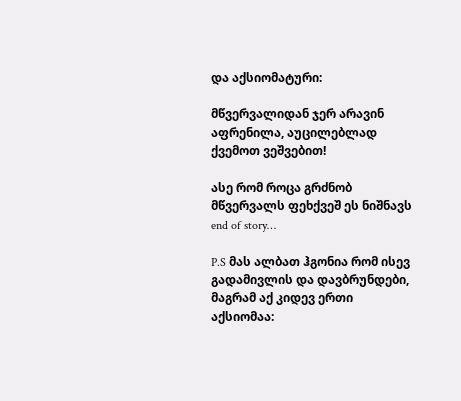და აქსიომატური:

მწვერვალიდან ჯერ არავინ აფრენილა, აუცილებლად ქვემოთ ვეშვებით!

ასე რომ როცა გრძნობ მწვერვალს ფეხქვეშ ეს ნიშნავს end of story…

P.S მას ალბათ ჰგონია რომ ისევ გადამივლის და დავბრუნდები, მაგრამ აქ კიდევ ერთი აქსიომაა: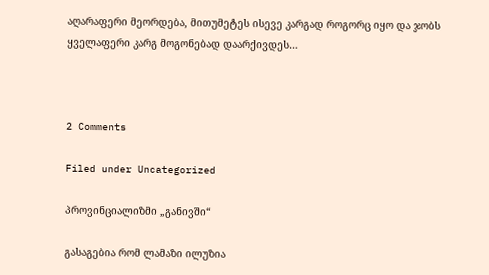აღარაფერი მეორდება, მითუმეტეს ისევე კარგად როგორც იყო და ჯობს ყველაფერი კარგ მოგონებად დაარქივდეს…



2 Comments

Filed under Uncategorized

პროვინციალიზმი „განივში“

გასაგებია რომ ლამაზი ილუზია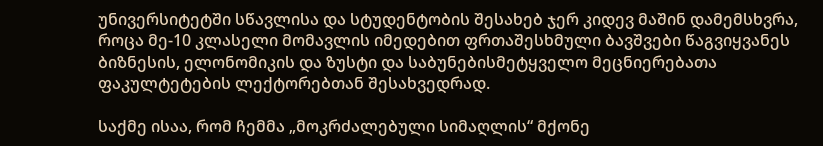უნივერსიტეტში სწავლისა და სტუდენტობის შესახებ ჯერ კიდევ მაშინ დამემსხვრა, როცა მე-10 კლასელი მომავლის იმედებით ფრთაშესხმული ბავშვები წაგვიყვანეს ბიზნესის, ელონომიკის და ზუსტი და საბუნებისმეტყველო მეცნიერებათა ფაკულტეტების ლექტორებთან შესახვედრად.

საქმე ისაა, რომ ჩემმა „მოკრძალებული სიმაღლის“ მქონე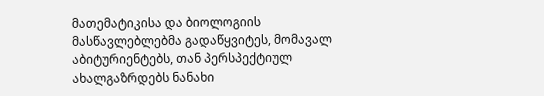მათემატიკისა და ბიოლოგიის მასწავლებლებმა გადაწყვიტეს, მომავალ აბიტურიენტებს, თან პერსპექტიულ ახალგაზრდებს ნანახი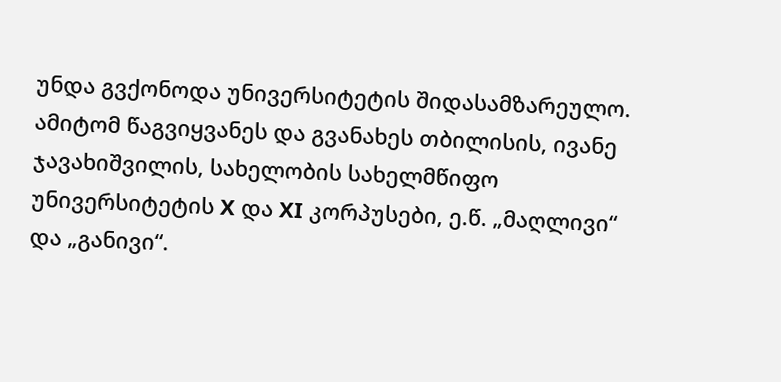უნდა გვქონოდა უნივერსიტეტის შიდასამზარეულო. ამიტომ წაგვიყვანეს და გვანახეს თბილისის, ივანე ჯავახიშვილის, სახელობის სახელმწიფო უნივერსიტეტის X და XI კორპუსები, ე.წ. „მაღლივი“ და „განივი“.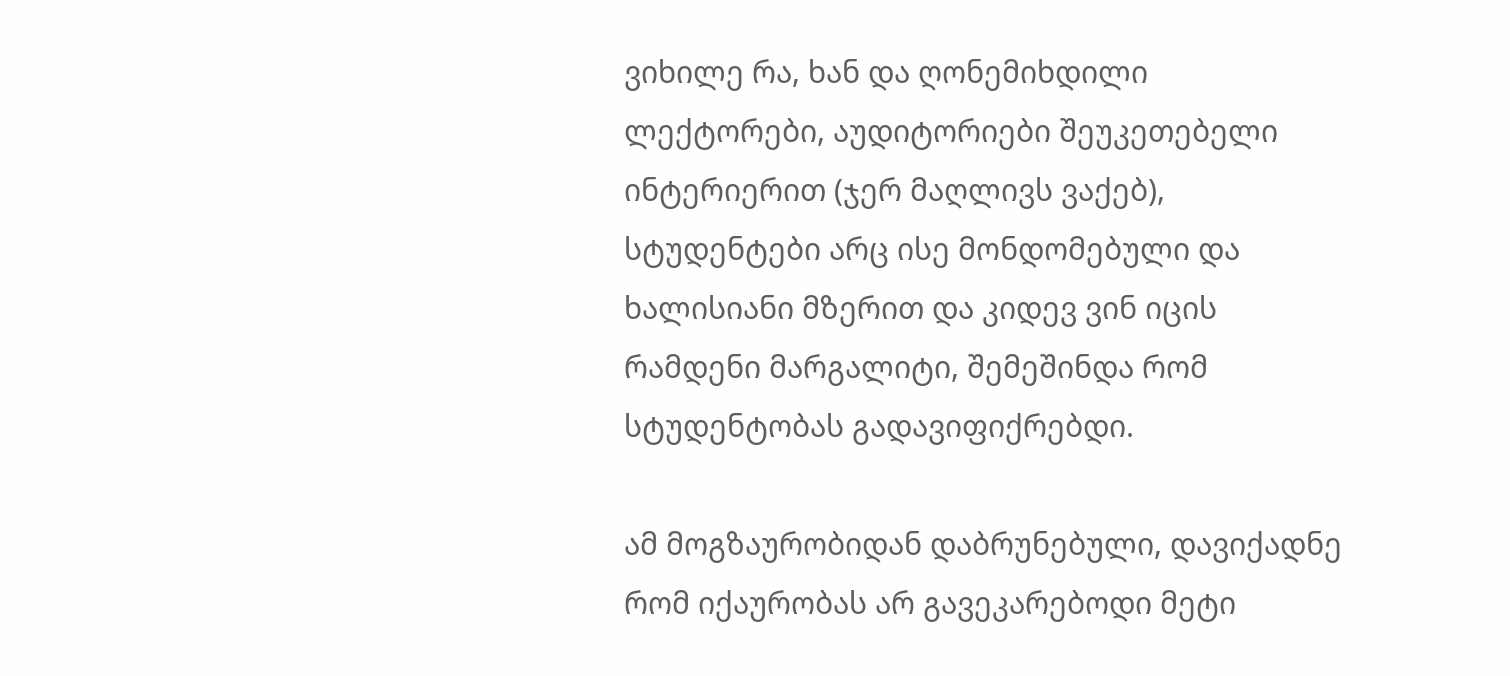ვიხილე რა, ხან და ღონემიხდილი ლექტორები, აუდიტორიები შეუკეთებელი ინტერიერით (ჯერ მაღლივს ვაქებ), სტუდენტები არც ისე მონდომებული და ხალისიანი მზერით და კიდევ ვინ იცის რამდენი მარგალიტი, შემეშინდა რომ სტუდენტობას გადავიფიქრებდი.

ამ მოგზაურობიდან დაბრუნებული, დავიქადნე რომ იქაურობას არ გავეკარებოდი მეტი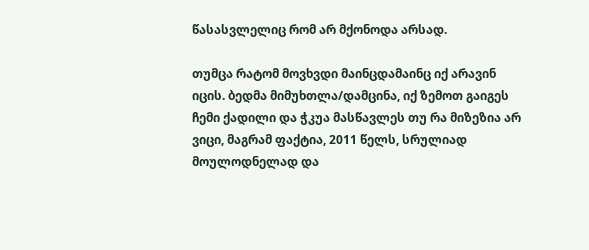წასასვლელიც რომ არ მქონოდა არსად.

თუმცა რატომ მოვხვდი მაინცდამაინც იქ არავინ იცის. ბედმა მიმუხთლა/დამცინა, იქ ზემოთ გაიგეს ჩემი ქადილი და ჭკუა მასწავლეს თუ რა მიზეზია არ ვიცი, მაგრამ ფაქტია, 2011 წელს, სრულიად მოულოდნელად და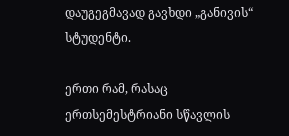დაუგეგმავად გავხდი „განივის“ სტუდენტი.

ერთი რამ, რასაც ერთსემესტრიანი სწავლის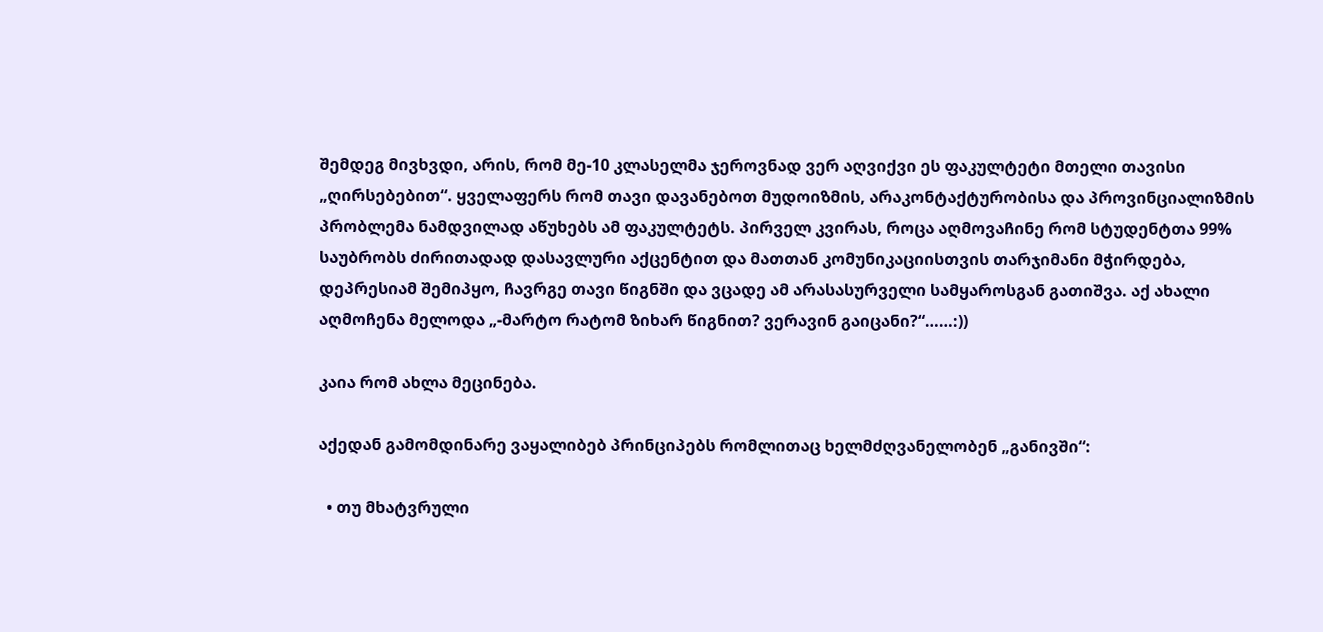შემდეგ მივხვდი, არის, რომ მე-10 კლასელმა ჯეროვნად ვერ აღვიქვი ეს ფაკულტეტი მთელი თავისი „ღირსებებით“. ყველაფერს რომ თავი დავანებოთ მუდოიზმის, არაკონტაქტურობისა და პროვინციალიზმის პრობლემა ნამდვილად აწუხებს ამ ფაკულტეტს. პირველ კვირას, როცა აღმოვაჩინე რომ სტუდენტთა 99%  საუბრობს ძირითადად დასავლური აქცენტით და მათთან კომუნიკაციისთვის თარჯიმანი მჭირდება, დეპრესიამ შემიპყო, ჩავრგე თავი წიგნში და ვცადე ამ არასასურველი სამყაროსგან გათიშვა. აქ ახალი აღმოჩენა მელოდა „-მარტო რატომ ზიხარ წიგნით? ვერავინ გაიცანი?“……:))

კაია რომ ახლა მეცინება.

აქედან გამომდინარე ვაყალიბებ პრინციპებს რომლითაც ხელმძღვანელობენ „განივში“:

  • თუ მხატვრული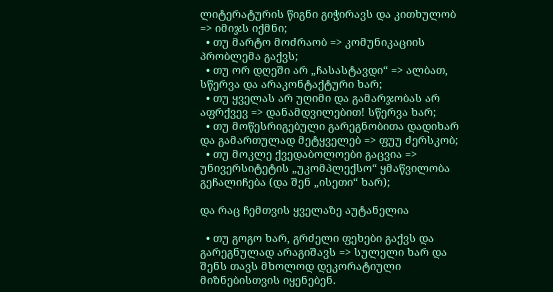ლიტერატურის წიგნი გიჭირავს და კითხულობ => იმიჯს იქმნი;
  • თუ მარტო მოძრაობ => კომუნიკაციის პრობლემა გაქვს;
  • თუ ორ დღეში არ „ჩასასტავდი“ => ალბათ, სწერვა და არაკონტაქტური ხარ;
  • თუ ყველას არ უღიმი და გამარჯობას არ აფრქვევ => დანამდვილებით! სწერვა ხარ;
  • თუ მოწესრიგებული გარეგნობითა დადიხარ და გამართულად მეტყველებ => ფუუ ძერსკობ;
  • თუ მოკლე ქვედაბოლოები გაცვია => უნივერსიტეტის „უკომპლექსო“ ყმაწვილობა გეჩალიჩება (და შენ „ისეთი“ ხარ);

და რაც ჩემთვის ყველაზე აუტანელია

  • თუ გოგო ხარ, გრძელი ფეხები გაქვს და გარეგნულად არაგიშავს => სულელი ხარ და შენს თავს მხოლოდ დეკორატიული მიზნებისთვის იყენებენ.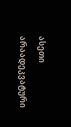ასეთი არაადეკვატური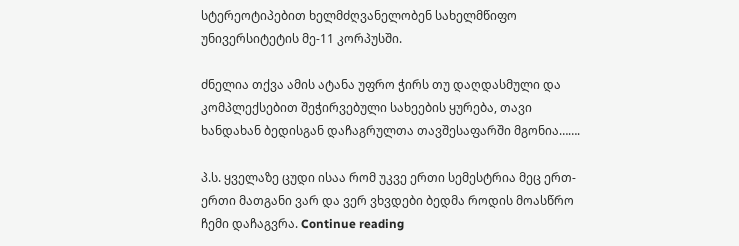სტერეოტიპებით ხელმძღვანელობენ სახელმწიფო უნივერსიტეტის მე-11 კორპუსში.

ძნელია თქვა ამის ატანა უფრო ჭირს თუ დაღდასმული და კომპლექსებით შეჭირვებული სახეების ყურება, თავი ხანდახან ბედისგან დაჩაგრულთა თავშესაფარში მგონია…….

პ.ს. ყველაზე ცუდი ისაა რომ უკვე ერთი სემესტრია მეც ერთ-ერთი მათგანი ვარ და ვერ ვხვდები ბედმა როდის მოასწრო ჩემი დაჩაგვრა. Continue reading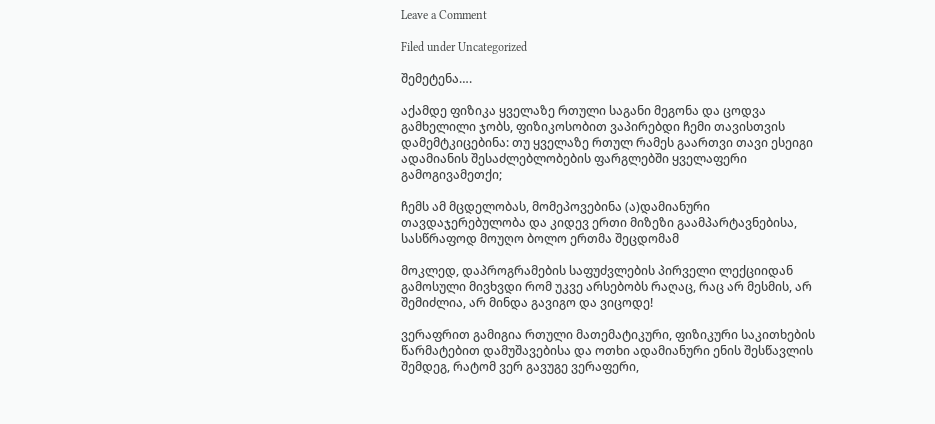Leave a Comment

Filed under Uncategorized

შემეტენა….

აქამდე ფიზიკა ყველაზე რთული საგანი მეგონა და ცოდვა გამხელილი ჯობს, ფიზიკოსობით ვაპირებდი ჩემი თავისთვის დამემტკიცებინა: თუ ყველაზე რთულ რამეს გაართვი თავი ესეიგი ადამიანის შესაძლებლობების ფარგლებში ყველაფერი გამოგივამეთქი;

ჩემს ამ მცდელობას, მომეპოვებინა (ა)დამიანური თავდაჯერებულობა და კიდევ ერთი მიზეზი გაამპარტავნებისა, სასწრაფოდ მოუღო ბოლო ერთმა შეცდომამ

მოკლედ, დაპროგრამების საფუძვლების პირველი ლექციიდან გამოსული მივხვდი რომ უკვე არსებობს რაღაც, რაც არ მესმის, არ შემიძლია, არ მინდა გავიგო და ვიცოდე!

ვერაფრით გამიგია რთული მათემატიკური, ფიზიკური საკითხების წარმატებით დამუშავებისა და ოთხი ადამიანური ენის შესწავლის შემდეგ, რატომ ვერ გავუგე ვერაფერი,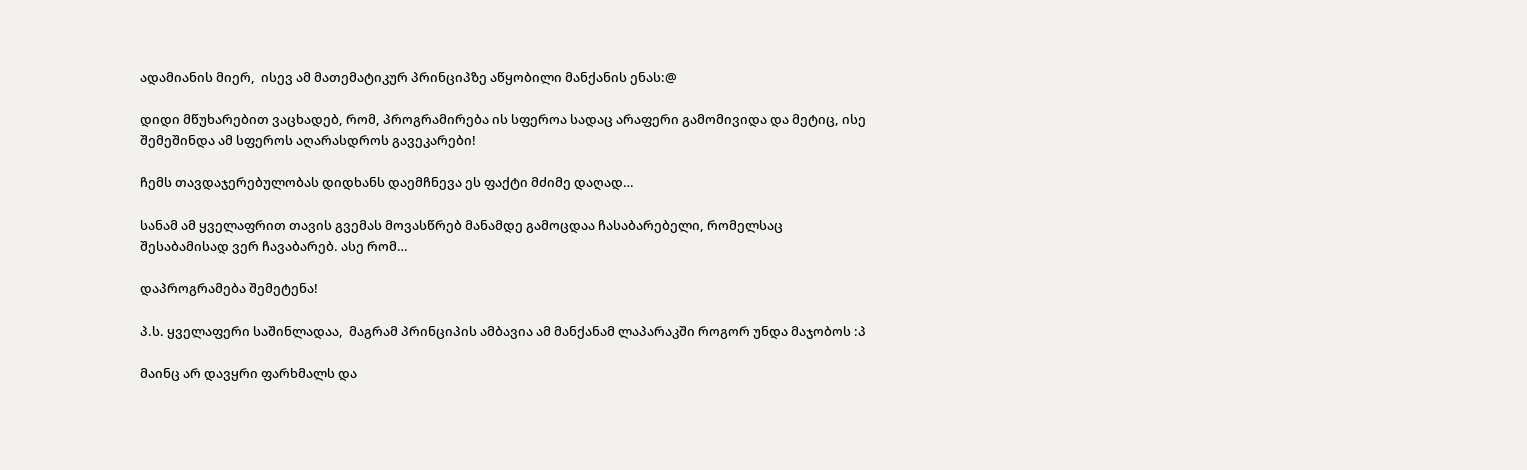ადამიანის მიერ,  ისევ ამ მათემატიკურ პრინციპზე აწყობილი მანქანის ენას:@

დიდი მწუხარებით ვაცხადებ, რომ, პროგრამირება ის სფეროა სადაც არაფერი გამომივიდა და მეტიც, ისე შემეშინდა ამ სფეროს აღარასდროს გავეკარები!

ჩემს თავდაჯერებულობას დიდხანს დაემჩნევა ეს ფაქტი მძიმე დაღად…

სანამ ამ ყველაფრით თავის გვემას მოვასწრებ მანამდე გამოცდაა ჩასაბარებელი, რომელსაც შესაბამისად ვერ ჩავაბარებ. ასე რომ…

დაპროგრამება შემეტენა!

პ.ს. ყველაფერი საშინლადაა,  მაგრამ პრინციპის ამბავია ამ მანქანამ ლაპარაკში როგორ უნდა მაჯობოს :პ

მაინც არ დავყრი ფარხმალს და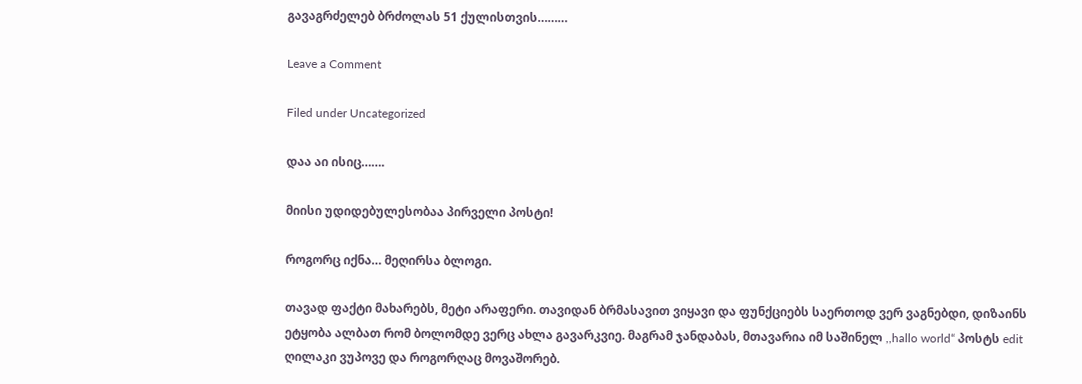გავაგრძელებ ბრძოლას 51 ქულისთვის………

Leave a Comment

Filed under Uncategorized

დაა აი ისიც…….

მიისი უდიდებულესობაა პირველი პოსტი!

როგორც იქნა… მეღირსა ბლოგი.

თავად ფაქტი მახარებს, მეტი არაფერი. თავიდან ბრმასავით ვიყავი და ფუნქციებს საერთოდ ვერ ვაგნებდი, დიზაინს ეტყობა ალბათ რომ ბოლომდე ვერც ახლა გავარკვიე. მაგრამ ჯანდაბას, მთავარია იმ საშინელ ,,hallo world“ პოსტს edit ღილაკი ვუპოვე და როგორღაც მოვაშორებ.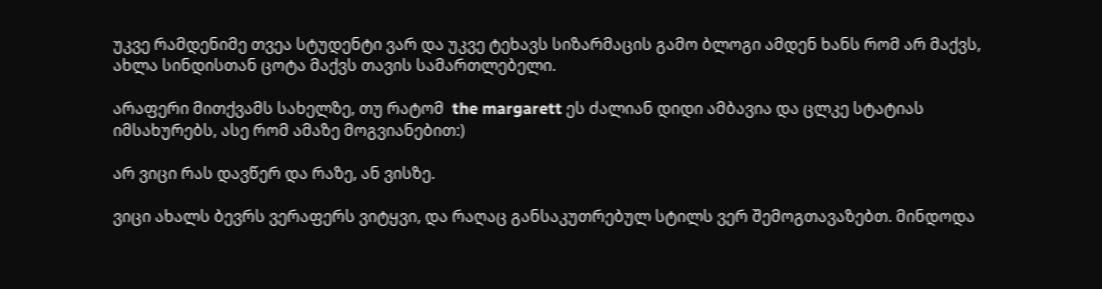უკვე რამდენიმე თვეა სტუდენტი ვარ და უკვე ტეხავს სიზარმაცის გამო ბლოგი ამდენ ხანს რომ არ მაქვს, ახლა სინდისთან ცოტა მაქვს თავის სამართლებელი.

არაფერი მითქვამს სახელზე, თუ რატომ  the margarett ეს ძალიან დიდი ამბავია და ცლკე სტატიას იმსახურებს, ასე რომ ამაზე მოგვიანებით:)

არ ვიცი რას დავწერ და რაზე, ან ვისზე.

ვიცი ახალს ბევრს ვერაფერს ვიტყვი, და რაღაც განსაკუთრებულ სტილს ვერ შემოგთავაზებთ. მინდოდა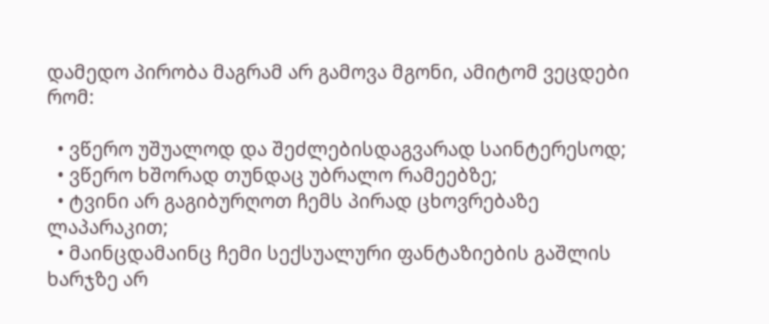დამედო პირობა მაგრამ არ გამოვა მგონი, ამიტომ ვეცდები რომ:

  • ვწერო უშუალოდ და შეძლებისდაგვარად საინტერესოდ;
  • ვწერო ხშორად თუნდაც უბრალო რამეებზე;
  • ტვინი არ გაგიბურღოთ ჩემს პირად ცხოვრებაზე ლაპარაკით;
  • მაინცდამაინც ჩემი სექსუალური ფანტაზიების გაშლის ხარჯზე არ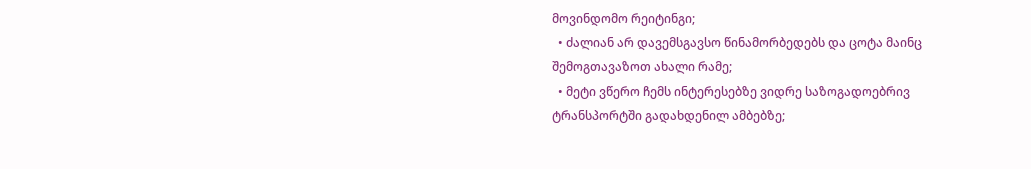მოვინდომო რეიტინგი;
  • ძალიან არ დავემსგავსო წინამორბედებს და ცოტა მაინც შემოგთავაზოთ ახალი რამე;
  • მეტი ვწერო ჩემს ინტერესებზე ვიდრე საზოგადოებრივ ტრანსპორტში გადახდენილ ამბებზე;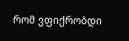რომ ვფიქრობდი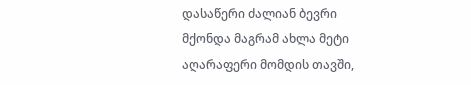დასაწერი ძალიან ბევრი მქონდა მაგრამ ახლა მეტი აღარაფერი მომდის თავში,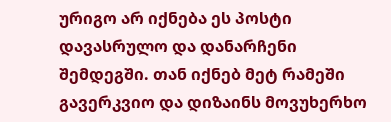ურიგო არ იქნება ეს პოსტი დავასრულო და დანარჩენი შემდეგში. თან იქნებ მეტ რამეში გავერკვიო და დიზაინს მოვუხერხო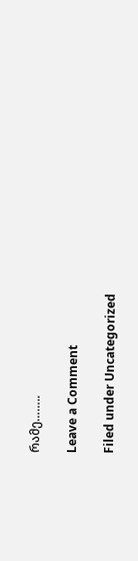რამე……..

Leave a Comment

Filed under Uncategorized